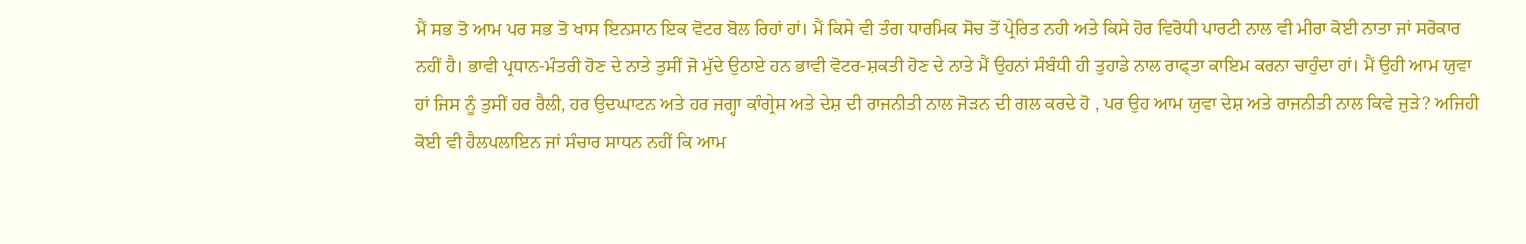ਮੈਂ ਸਭ ਤੋ ਆਮ ਪਰ ਸਭ ਤੋ ਖਾਸ ਇਨਸਾਨ ਇਕ ਵੋਟਰ ਬੋਲ ਰਿਹਾਂ ਹਾਂ। ਮੈਂ ਕਿਸੇ ਵੀ ਤੰਗ ਧਾਰਮਿਕ ਸੋਚ ਤੋਂ ਪ੍ਰੇਰਿਤ ਨਹੀ ਅਤੇ ਕਿਸੇ ਹੋਰ ਵਿਰੋਧੀ ਪਾਰਟੀ ਨਾਲ ਵੀ ਮੀਰਾ ਕੋਈ ਨਾਤਾ ਜਾਂ ਸਰੋਕਾਰ ਨਹੀਂ ਹੈ। ਭਾਵੀ ਪ੍ਰਧਾਨ-ਮੰਤਰੀ ਹੋਣ ਦੇ ਨਾਤੇ ਤੁਸੀਂ ਜੋ ਮੁੱਦੇ ਉਠਾਏ ਹਨ ਭਾਵੀ ਵੋਟਰ-ਸ਼ਕਤੀ ਹੋਣ ਦੇ ਨਾਤੇ ਮੈਂ ਉਹਨਾਂ ਸੰਬੰਧੀ ਹੀ ਤੁਹਾਡੇ ਨਾਲ ਰਾਫ੍ਤਾ ਕਾਇਮ ਕਰਨਾ ਚਾਹੁੰਦਾ ਹਾਂ। ਮੈਂ ਉਹੀ ਆਮ ਯੁਵਾ ਹਾਂ ਜਿਸ ਨੂੰ ਤੁਸੀਂ ਹਰ ਰੈਲੀ, ਹਰ ਉਦਘਾਟਨ ਅਤੇ ਹਰ ਜਗ੍ਹਾ ਕਾੰਗ੍ਰੇਸ ਅਤੇ ਦੇਸ਼ ਦੀ ਰਾਜਨੀਤੀ ਨਾਲ ਜੋੜਨ ਦੀ ਗਲ ਕਰਦੇ ਹੋ , ਪਰ ਉਹ ਆਮ ਯੁਵਾ ਦੇਸ਼ ਅਤੇ ਰਾਜਨੀਤੀ ਨਾਲ ਕਿਵੇ ਜੁੜੇ? ਅਜਿਹੀ ਕੋਈ ਵੀ ਹੈਲਪਲਾਇਨ ਜਾਂ ਸੰਚਾਰ ਸਾਧਨ ਨਹੀਂ ਕਿ ਆਮ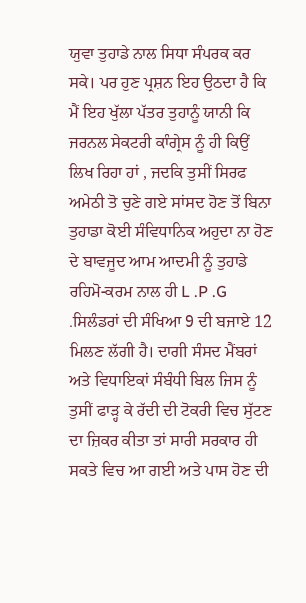ਯੁਵਾ ਤੁਹਾਡੇ ਨਾਲ ਸਿਧਾ ਸੰਪਰਕ ਕਰ ਸਕੇ। ਪਰ ਹੁਣ ਪ੍ਰਸ਼ਨ ਇਹ ਉਠਦਾ ਹੈ ਕਿ ਮੈਂ ਇਹ ਖੁੱਲਾ ਪੱਤਰ ਤੁਹਾਨੂੰ ਯਾਨੀ ਕਿ ਜਰਨਲ ਸੇਕਟਰੀ ਕਾੰਗ੍ਰੇਸ ਨੂੰ ਹੀ ਕਿਉਂ ਲਿਖ ਰਿਹਾ ਹਾਂ , ਜਦਕਿ ਤੁਸੀਂ ਸਿਰਫ ਅਮੇਠੀ ਤੋ ਚੁਣੇ ਗਏ ਸਾਂਸਦ ਹੋਣ ਤੋਂ ਬਿਨਾ ਤੁਹਾਡਾ ਕੋਈ ਸੰਵਿਧਾਨਿਕ ਅਹੁਦਾ ਨਾ ਹੋਣ ਦੇ ਬਾਵਜੂਦ ਆਮ ਆਦਮੀ ਨੂੰ ਤੁਹਾਡੇ ਰਹਿਮੋ-ਕਰਮ ਨਾਲ ਹੀ L .P .G .ਸਿਲੰਡਰਾਂ ਦੀ ਸੰਖਿਆ 9 ਦੀ ਬਜਾਏ 12 ਮਿਲਣ ਲੱਗੀ ਹੈ। ਦਾਗੀ ਸੰਸਦ ਮੈਂਬਰਾਂ ਅਤੇ ਵਿਧਾਇਕਾਂ ਸੰਬੰਧੀ ਬਿਲ ਜਿਸ ਨੂੰ ਤੁਸੀਂ ਫਾੜ੍ਹ ਕੇ ਰੱਦੀ ਦੀ ਟੋਕਰੀ ਵਿਚ ਸੁੱਟਣ ਦਾ ਜ਼ਿਕਰ ਕੀਤਾ ਤਾਂ ਸਾਰੀ ਸਰਕਾਰ ਹੀ ਸਕਤੇ ਵਿਚ ਆ ਗਈ ਅਤੇ ਪਾਸ ਹੋਣ ਦੀ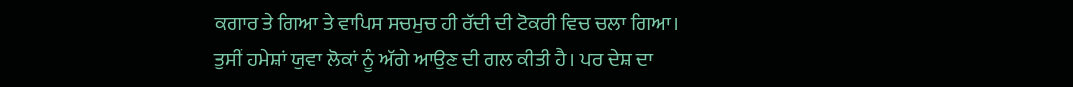ਕਗਾਰ ਤੇ ਗਿਆ ਤੇ ਵਾਪਿਸ ਸਚਮੁਚ ਹੀ ਰੱਦੀ ਦੀ ਟੋਕਰੀ ਵਿਚ ਚਲਾ ਗਿਆ।
ਤੁਸੀਂ ਹਮੇਸ਼ਾਂ ਯੁਵਾ ਲੋਕਾਂ ਨੂੰ ਅੱਗੇ ਆਉਣ ਦੀ ਗਲ ਕੀਤੀ ਹੈ। ਪਰ ਦੇਸ਼ ਦਾ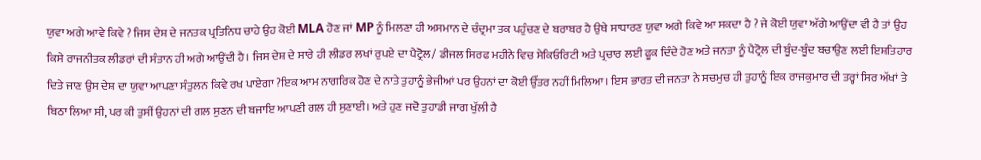ਯੁਵਾ ਅਗੇ ਆਵੇ ਕਿਵੇ ? ਜਿਸ ਦੇਸ਼ ਦੇ ਜਨਤਕ ਪ੍ਰਤਿਨਿਧ ਚਾਹੇ ਉਹ ਕੋਈ MLA ਹੋਣ ਜਾਂ MP ਨੂੰ ਮਿਲਣਾ ਹੀ ਅਸਮਾਨ ਦੇ ਚੰਦ੍ਰਮਾ ਤਕ ਪਹੁੰਚਣ ਦੇ ਬਰਾਬਰ ਹੈ ਉਥੇ ਸਾਧਾਰਣ ਯੁਵਾ ਅਗੇ ਕਿਵੇ ਆ ਸਕਦਾ ਹੈ ? ਜੇ ਕੋਈ ਯੁਵਾ ਅੱਗੇ ਆਉਂਦਾ ਵੀ ਹੈ ਤਾਂ ਉਹ ਕਿਸੇ ਰਾਜਨੀਤਕ ਲੀਡਰਾਂ ਦੀ ਸੰਤਾਨ ਹੀ ਅਗੇ ਆਉਂਦੀ ਹੈ। ਜਿਸ ਦੇਸ਼ ਦੇ ਸਾਰੇ ਹੀ ਲੀਡਰ ਲਖਾਂ ਰੁਪਏ ਦਾ ਪੈਟ੍ਰੋਲ/ ਡੀਜਲ ਸਿਰਫ ਮਹੀਨੇ ਵਿਚ ਸੇਕਿਓਰਿਟੀ ਅਤੇ ਪ੍ਰਚਾਰ ਲਈ ਫੂਕ ਦਿੰਦੇ ਹੋਣ ਅਤੇ ਜਨਤਾ ਨੂੰ ਪੈਟ੍ਰੋਲ ਦੀ ਬੂੰਦ-ਬੂੰਦ ਬਚਾਉਣ ਲਈ ਇਸ਼ਤਿਹਾਰ ਦਿਤੇ ਜਾਣ ਉਸ ਦੇਸ਼ ਦਾ ਯੁਵਾ ਆਪਣਾ ਸੰਤੁਲਨ ਕਿਵੇ ਰਖ ਪਾਏਗਾ ?ਇਕ ਆਮ ਨਾਗਰਿਕ ਹੋਣ ਦੇ ਨਾਤੇ ਤੁਹਾਨੂੰ ਭੇਜੀਆਂ ਪਰ ਉਹਨਾਂ ਦਾ ਕੋਈ ਉੱਤਰ ਨਹੀਂ ਮਿਲਿਆ। ਇਸ ਭਾਰਤ ਦੀ ਜਨਤਾ ਨੇ ਸਚਮੁਚ ਹੀ ਤੁਹਾਨੂੰ ਇਕ ਰਾਜਕੁਮਾਰ ਦੀ ਤਰ੍ਹਾਂ ਸਿਰ ਅੱਖਾਂ ਤੇ ਬਿਠਾ ਲਿਆ ਸੀ, ਪਰ ਕੀ ਤੁਸੀਂ ਉਹਨਾਂ ਦੀ ਗਲ ਸੁਣਨ ਦੀ ਬਜਾਇ ਆਪਣੀ ਗਲ ਹੀ ਸੁਣਾਈ। ਅਤੇ ਹੁਣ ਜਦੋ ਤੁਹਾਡੀ ਜਾਗ ਖੁੱਲੀ ਹੈ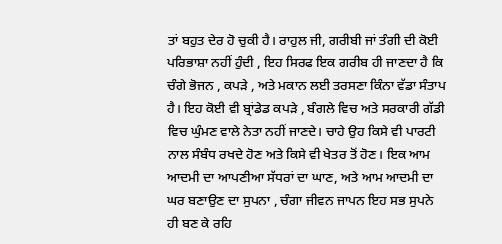ਤਾਂ ਬਹੁਤ ਦੇਰ ਹੋ ਚੁਕੀ ਹੈ। ਰਾਹੁਲ ਜੀ, ਗਰੀਬੀ ਜਾਂ ਤੰਗੀ ਦੀ ਕੋਈ ਪਰਿਭਾਸ਼ਾ ਨਹੀਂ ਹੁੰਦੀ , ਇਹ ਸਿਰਫ ਇਕ ਗਰੀਬ ਹੀ ਜਾਣਦਾ ਹੈ ਕਿ ਚੰਗੇ ਭੋਜਨ , ਕਪੜੇ , ਅਤੇ ਮਕਾਨ ਲਈ ਤਰਸਣਾ ਕਿੰਨਾ ਵੱਡਾ ਸੰਤਾਪ ਹੈ। ਇਹ ਕੋਈ ਵੀ ਬ੍ਰਾਂਡੇਡ ਕਪੜੇ , ਬੰਗਲੇ ਵਿਚ ਅਤੇ ਸਰਕਾਰੀ ਗੱਡੀ ਵਿਚ ਘੁੰਮਣ ਵਾਲੇ ਨੇਤਾ ਨਹੀਂ ਜਾਣਦੇ। ਚਾਹੇ ਉਹ ਕਿਸੇ ਵੀ ਪਾਰਟੀ ਨਾਲ ਸੰਬੰਧ ਰਖਦੇ ਹੋਣ ਅਤੇ ਕਿਸੇ ਵੀ ਖੇਤਰ ਤੋਂ ਹੋਣ। ਇਕ ਆਮ ਆਦਮੀ ਦਾ ਆਪਣੀਆ ਸੱਧਰਾਂ ਦਾ ਘਾਣ, ਅਤੇ ਆਮ ਆਦਮੀ ਦਾ ਘਰ ਬਣਾਉਣ ਦਾ ਸੁਪਨਾ , ਚੰਗਾ ਜੀਵਨ ਜਾਪਨ ਇਹ ਸਭ ਸੁਪਨੇ ਹੀ ਬਣ ਕੇ ਰਹਿ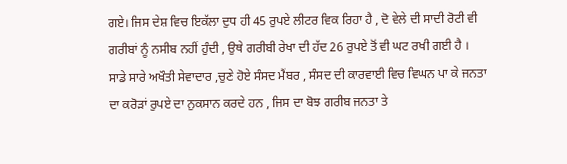ਗਏ। ਜਿਸ ਦੇਸ਼ ਵਿਚ ਇਕੱਲਾ ਦੁਧ ਹੀ 45 ਰੁਪਏ ਲੀਟਰ ਵਿਕ ਰਿਹਾ ਹੈ , ਦੋ ਵੇਲੇ ਦੀ ਸਾਦੀ ਰੋਟੀ ਵੀ ਗਰੀਬਾਂ ਨੂੰ ਨਸੀਬ ਨਹੀਂ ਹੁੰਦੀ , ਉਥੇ ਗਰੀਬੀ ਰੇਖਾ ਦੀ ਹੱਦ 26 ਰੁਪਏ ਤੋਂ ਵੀ ਘਟ ਰਖੀ ਗਈ ਹੈ । ਸਾਡੇ ਸਾਰੇ ਅਖੌਤੀ ਸੇਵਾਦਾਰ ,ਚੁਣੇ ਹੋਏ ਸੰਸਦ ਮੈਂਬਰ , ਸੰਸਦ ਦੀ ਕਾਰਵਾਈ ਵਿਚ ਵਿਘਨ ਪਾ ਕੇ ਜਨਤਾ ਦਾ ਕਰੋੜਾਂ ਰੁਪਏ ਦਾ ਨੁਕਸਾਨ ਕਰਦੇ ਹਨ , ਜਿਸ ਦਾ ਬੋਝ ਗਰੀਬ ਜਨਤਾ ਤੇ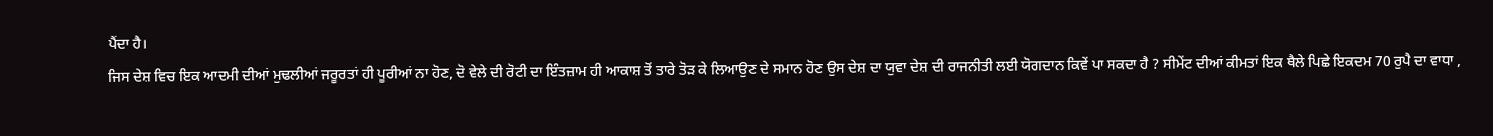ਪੈਂਦਾ ਹੈ।
ਜਿਸ ਦੇਸ਼ ਵਿਚ ਇਕ ਆਦਮੀ ਦੀਆਂ ਮੁਢਲੀਆਂ ਜਰੂਰਤਾਂ ਹੀ ਪੂਰੀਆਂ ਨਾ ਹੋਣ, ਦੋ ਵੇਲੇ ਦੀ ਰੋਟੀ ਦਾ ਇੰਤਜ਼ਾਮ ਹੀ ਆਕਾਸ਼ ਤੋਂ ਤਾਰੇ ਤੋੜ ਕੇ ਲਿਆਉਣ ਦੇ ਸਮਾਨ ਹੋਣ ਉਸ ਦੇਸ਼ ਦਾ ਯੁਵਾ ਦੇਸ਼ ਦੀ ਰਾਜਨੀਤੀ ਲਈ ਯੋਗਦਾਨ ਕਿਵੇਂ ਪਾ ਸਕਦਾ ਹੈ ? ਸੀਮੇਂਟ ਦੀਆਂ ਕੀਮਤਾਂ ਇਕ ਥੈਲੇ ਪਿਛੇ ਇਕਦਮ 70 ਰੁਪੈ ਦਾ ਵਾਧਾ ,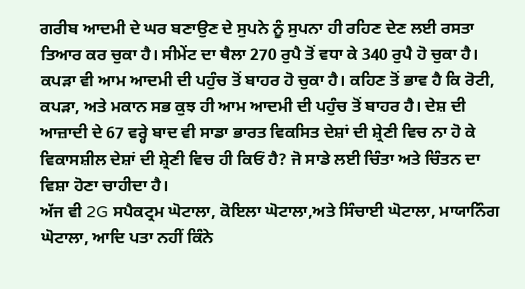ਗਰੀਬ ਆਦਮੀ ਦੇ ਘਰ ਬਣਾਉਣ ਦੇ ਸੁਪਨੇ ਨੂੰ ਸੁਪਨਾ ਹੀ ਰਹਿਣ ਦੇਣ ਲਈ ਰਸਤਾ ਤਿਆਰ ਕਰ ਚੁਕਾ ਹੈ। ਸੀਮੇਂਟ ਦਾ ਥੈਲਾ 270 ਰੁਪੈ ਤੋਂ ਵਧਾ ਕੇ 340 ਰੁਪੈ ਹੋ ਚੁਕਾ ਹੈ। ਕਪੜਾ ਵੀ ਆਮ ਆਦਮੀ ਦੀ ਪਹੁੰਚ ਤੋਂ ਬਾਹਰ ਹੋ ਚੁਕਾ ਹੈ। ਕਹਿਣ ਤੋਂ ਭਾਵ ਹੈ ਕਿ ਰੋਟੀ, ਕਪੜਾ, ਅਤੇ ਮਕਾਨ ਸਭ ਕੁਝ ਹੀ ਆਮ ਆਦਮੀ ਦੀ ਪਹੁੰਚ ਤੋਂ ਬਾਹਰ ਹੈ। ਦੇਸ਼ ਦੀ ਆਜ਼ਾਦੀ ਦੇ 67 ਵਰ੍ਹੇ ਬਾਦ ਵੀ ਸਾਡਾ ਭਾਰਤ ਵਿਕਸਿਤ ਦੇਸ਼ਾਂ ਦੀ ਸ਼੍ਰੇਣੀ ਵਿਚ ਨਾ ਹੋ ਕੇ ਵਿਕਾਸਸ਼ੀਲ ਦੇਸ਼ਾਂ ਦੀ ਸ਼੍ਰੇਣੀ ਵਿਚ ਹੀ ਕਿਓਂ ਹੈ? ਜੋ ਸਾਡੇ ਲਈ ਚਿੰਤਾ ਅਤੇ ਚਿੰਤਨ ਦਾ ਵਿਸ਼ਾ ਹੋਣਾ ਚਾਹੀਦਾ ਹੈ।
ਅੱਜ ਵੀ 2G ਸਪੈਕਟ੍ਰਮ ਘੋਟਾਲਾ, ਕੋਇਲਾ ਘੋਟਾਲਾ,ਅਤੇ ਸਿੰਚਾਈ ਘੋਟਾਲਾ, ਮਾਯਾਨਿੰਗ ਘੋਟਾਲਾ, ਆਦਿ ਪਤਾ ਨਹੀਂ ਕਿੰਨੇ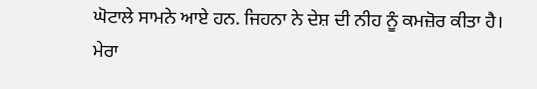ਘੋਟਾਲੇ ਸਾਮਨੇ ਆਏ ਹਨ. ਜਿਹਨਾ ਨੇ ਦੇਸ਼ ਦੀ ਨੀਹ ਨੂੰ ਕਮਜ਼ੋਰ ਕੀਤਾ ਹੈ।
ਮੇਰਾ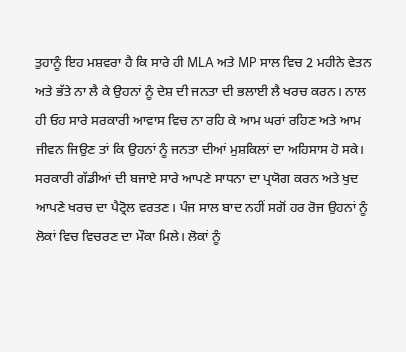ਤੁਹਾਨੂੰ ਇਹ ਮਸ਼ਵਰਾ ਹੈ ਕਿ ਸਾਰੇ ਹੀ MLA ਅਤੇ MP ਸਾਲ ਵਿਚ 2 ਮਹੀਨੇ ਵੇਤਨ ਅਤੇ ਭੱਤੇ ਨਾ ਲੈ ਕੇ ਉਹਨਾਂ ਨੂੰ ਦੇਸ਼ ਦੀ ਜਨਤਾ ਦੀ ਭਲਾਈ ਲੈ ਖਰਚ ਕਰਨ। ਨਾਲ ਹੀ ਓਹ ਸਾਰੇ ਸਰਕਾਰੀ ਆਵਾਸ ਵਿਚ ਨਾ ਰਹਿ ਕੇ ਆਮ ਘਰਾਂ ਰਹਿਣ ਅਤੇ ਆਮ ਜੀਵਨ ਜਿਉਣ ਤਾਂ ਕਿ ਉਹਨਾਂ ਨੂੰ ਜਨਤਾ ਦੀਆਂ ਮੁਸ਼ਕਿਲਾਂ ਦਾ ਅਹਿਸਾਸ ਹੋ ਸਕੇ। ਸਰਕਾਰੀ ਗੱਡੀਆਂ ਦੀ ਬਜਾਏ ਸਾਰੇ ਆਪਣੇ ਸਾਧਨਾ ਦਾ ਪ੍ਰਯੋਗ ਕਰਨ ਅਤੇ ਖੁਦ ਆਪਣੇ ਖਰਚ ਦਾ ਪੈਟ੍ਰੋਲ ਵਰਤਣ। ਪੰਜ ਸਾਲ ਬਾਦ ਨਹੀਂ ਸਗੋਂ ਹਰ ਰੋਜ ਉਹਨਾਂ ਨੂੰ ਲੋਕਾਂ ਵਿਚ ਵਿਚਰਣ ਦਾ ਮੌਕਾ ਮਿਲੇ। ਲੋਕਾਂ ਨੂੰ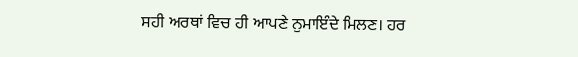ਸਹੀ ਅਰਥਾਂ ਵਿਚ ਹੀ ਆਪਣੇ ਨੁਮਾਇੰਦੇ ਮਿਲਣ। ਹਰ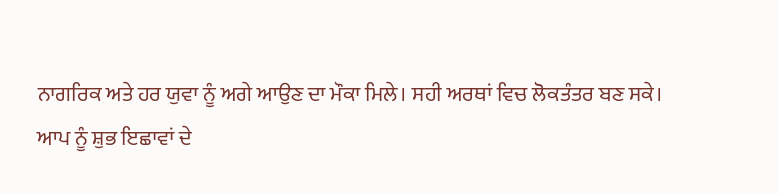ਨਾਗਰਿਕ ਅਤੇ ਹਰ ਯੁਵਾ ਨੂੰ ਅਗੇ ਆਉਣ ਦਾ ਮੌਕਾ ਮਿਲੇ। ਸਹੀ ਅਰਥਾਂ ਵਿਚ ਲੋਕਤੰਤਰ ਬਣ ਸਕੇ।
ਆਪ ਨੂੰ ਸ਼ੁਭ ਇਛਾਵਾਂ ਦੇ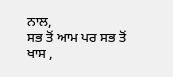ਨਾਲ,
ਸਭ ਤੋਂ ਆਮ ਪਰ ਸਭ ਤੋਂ ਖਾਸ ,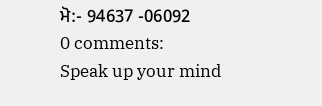ਮੋ:- 94637 -06092
0 comments:
Speak up your mind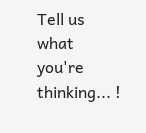Tell us what you're thinking... !